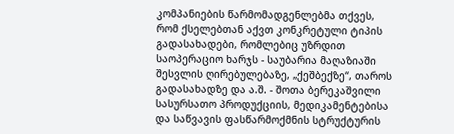კომპანიების წარმომადგენლებმა თქვეს, რომ ქსელებთან აქვთ კონკრეტული ტიპის გადასახადები, რომლებიც უზრდით საოპერაციო ხარჯს - საუბარია მაღაზიაში შესვლის ღირებულებაზე, „ქეშბექზე“, თაროს გადასახადზე და ა.შ. - შოთა ბერეკაშვილი
სასურსათო პროდუქციის, მედიკამენტებისა და საწვავის ფასწარმოქმნის სტრუქტურის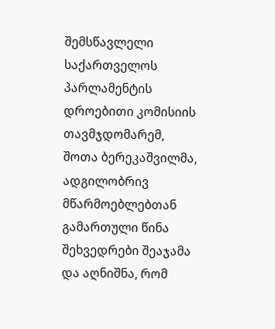შემსწავლელი საქართველოს პარლამენტის დროებითი კომისიის თავმჯდომარემ, შოთა ბერეკაშვილმა, ადგილობრივ მწარმოებლებთან გამართული წინა შეხვედრები შეაჯამა და აღნიშნა, რომ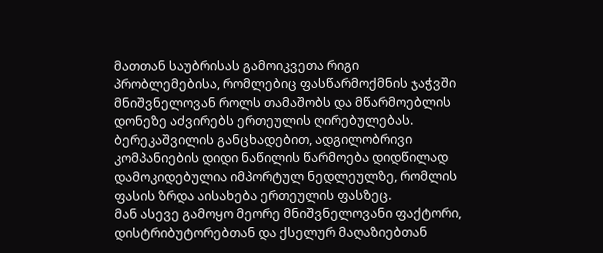მათთან საუბრისას გამოიკვეთა რიგი პრობლემებისა, რომლებიც ფასწარმოქმნის ჯაჭვში მნიშვნელოვან როლს თამაშობს და მწარმოებლის დონეზე აძვირებს ერთეულის ღირებულებას.
ბერეკაშვილის განცხადებით, ადგილობრივი კომპანიების დიდი ნაწილის წარმოება დიდწილად დამოკიდებულია იმპორტულ ნედლეულზე, რომლის ფასის ზრდა აისახება ერთეულის ფასზეც.
მან ასევე გამოყო მეორე მნიშვნელოვანი ფაქტორი, დისტრიბუტორებთან და ქსელურ მაღაზიებთან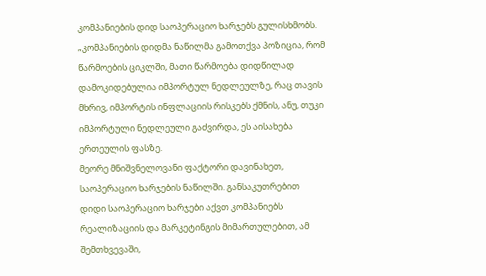კომპანიების დიდ საოპერაციო ხარჯებს გულისხმობს.
„კომპანიების დიდმა ნაწილმა გამოთქვა პოზიცია, რომ წარმოების ციკლში, მათი წარმოება დიდწილად დამოკიდებულია იმპორტულ ნედლეულზე, რაც თავის მხრივ, იმპორტის ინფლაციის რისკებს ქმნის, ანუ, თუკი იმპორტული ნედლეული გაძვირდა, ეს აისახება ერთეულის ფასზე.
მეორე მნიშვნელოვანი ფაქტორი დავინახეთ, საოპერაციო ხარჯების ნაწილში. განსაკუთრებით დიდი საოპერაციო ხარჯები აქვთ კომპანიებს რეალიზაციის და მარკეტინგის მიმართულებით, ამ შემთხვევაში,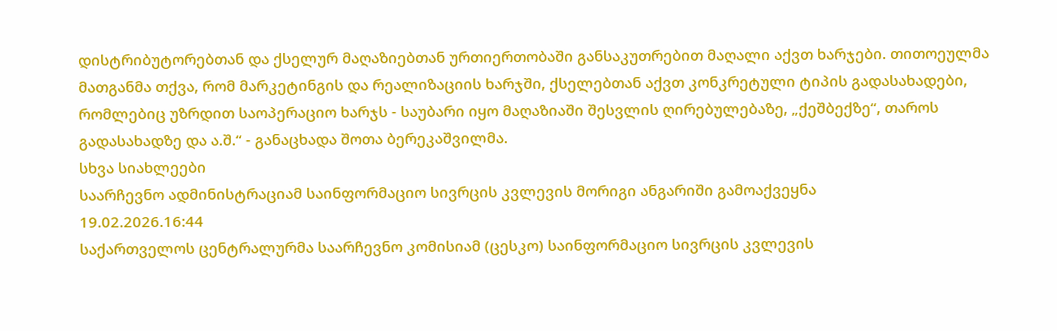დისტრიბუტორებთან და ქსელურ მაღაზიებთან ურთიერთობაში განსაკუთრებით მაღალი აქვთ ხარჯები. თითოეულმა მათგანმა თქვა, რომ მარკეტინგის და რეალიზაციის ხარჯში, ქსელებთან აქვთ კონკრეტული ტიპის გადასახადები, რომლებიც უზრდით საოპერაციო ხარჯს - საუბარი იყო მაღაზიაში შესვლის ღირებულებაზე, „ქეშბექზე“, თაროს გადასახადზე და ა.შ.“ - განაცხადა შოთა ბერეკაშვილმა.
სხვა სიახლეები
საარჩევნო ადმინისტრაციამ საინფორმაციო სივრცის კვლევის მორიგი ანგარიში გამოაქვეყნა
19.02.2026.16:44
საქართველოს ცენტრალურმა საარჩევნო კომისიამ (ცესკო) საინფორმაციო სივრცის კვლევის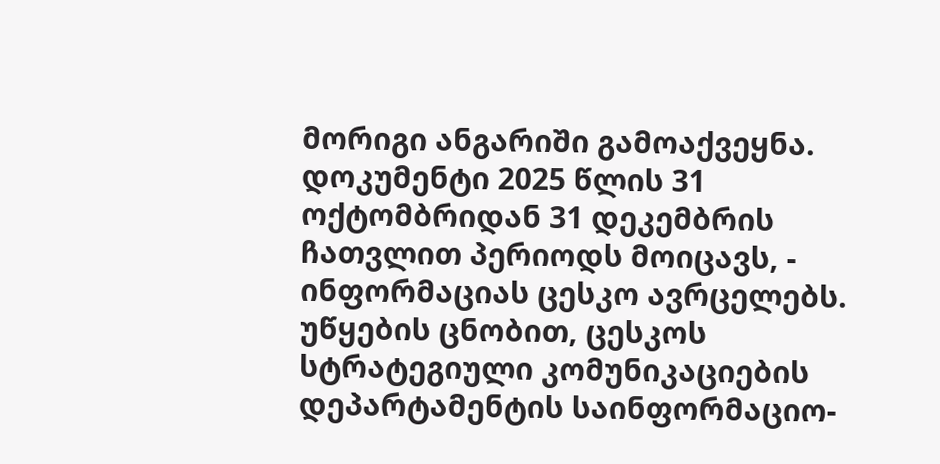მორიგი ანგარიში გამოაქვეყნა. დოკუმენტი 2025 წლის 31 ოქტომბრიდან 31 დეკემბრის ჩათვლით პერიოდს მოიცავს, - ინფორმაციას ცესკო ავრცელებს.
უწყების ცნობით, ცესკოს სტრატეგიული კომუნიკაციების დეპარტამენტის საინფორმაციო-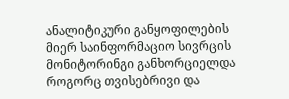ანალიტიკური განყოფილების მიერ საინფორმაციო სივრცის მონიტორინგი განხორციელდა როგორც თვისებრივი და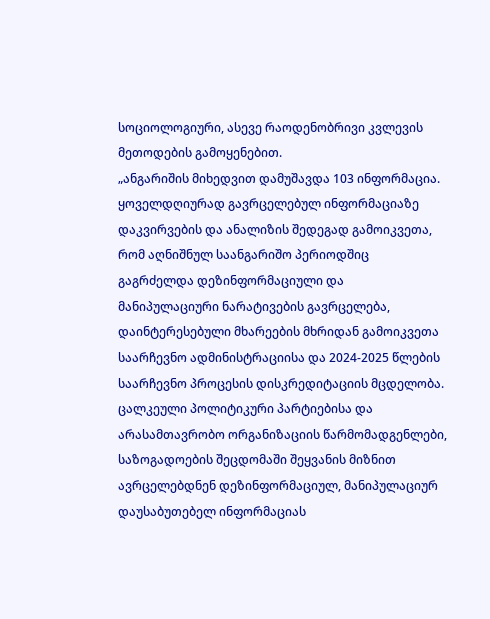სოციოლოგიური, ასევე რაოდენობრივი კვლევის მეთოდების გამოყენებით.
„ანგარიშის მიხედვით დამუშავდა 103 ინფორმაცია. ყოველდღიურად გავრცელებულ ინფორმაციაზე დაკვირვების და ანალიზის შედეგად გამოიკვეთა, რომ აღნიშნულ საანგარიშო პერიოდშიც გაგრძელდა დეზინფორმაციული და მანიპულაციური ნარატივების გავრცელება, დაინტერესებული მხარეების მხრიდან გამოიკვეთა საარჩევნო ადმინისტრაციისა და 2024-2025 წლების საარჩევნო პროცესის დისკრედიტაციის მცდელობა. ცალკეული პოლიტიკური პარტიებისა და არასამთავრობო ორგანიზაციის წარმომადგენლები, საზოგადოების შეცდომაში შეყვანის მიზნით ავრცელებდნენ დეზინფორმაციულ, მანიპულაციურ დაუსაბუთებელ ინფორმაციას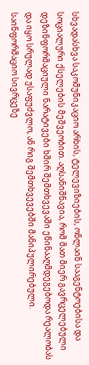სხვადასხვა საკომუნიკაციო არხის, ტელევიზიების, ონლაინ სააგენტოებისა და სოციალური ქსელების მეშვეობით. აღსანიშნავია, რომ მათ მიერ გავრცელებული დეზინფორმაციული ნარატივები ხშირ შემთხვევაში ეწინააღმდეგებოდა რეალობას და იყო სრულად უსაფუძვლო, ან რიგ შემთხვევებში მანიპულირებული.
საინფორმაციო სივრცეზე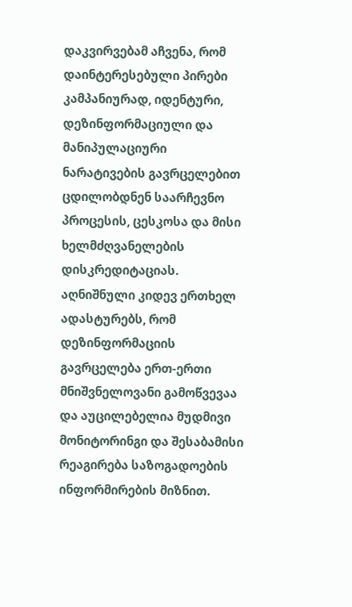დაკვირვებამ აჩვენა, რომ დაინტერესებული პირები კამპანიურად, იდენტური, დეზინფორმაციული და მანიპულაციური ნარატივების გავრცელებით ცდილობდნენ საარჩევნო პროცესის, ცესკოსა და მისი ხელმძღვანელების დისკრედიტაციას. აღნიშნული კიდევ ერთხელ ადასტურებს, რომ დეზინფორმაციის გავრცელება ერთ-ერთი მნიშვნელოვანი გამოწვევაა და აუცილებელია მუდმივი მონიტორინგი და შესაბამისი რეაგირება საზოგადოების ინფორმირების მიზნით.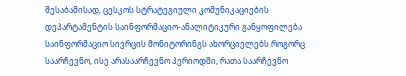შესაბამისად, ცესკოს სტრატეგიული კომუნიკაციების დეპარტამენტის საინფორმაციო-ანალიტიკური განყოფილება საინფორმაციო სივრცის მონიტორინგს ახორციელებს როგორც საარჩევნო, ისე არასაარჩევნო პერიოდში, რათა საარჩევნო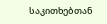საკითხებთან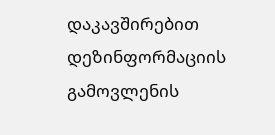დაკავშირებით დეზინფორმაციის გამოვლენის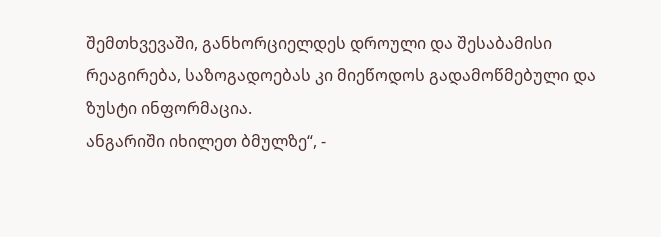შემთხვევაში, განხორციელდეს დროული და შესაბამისი რეაგირება, საზოგადოებას კი მიეწოდოს გადამოწმებული და ზუსტი ინფორმაცია.
ანგარიში იხილეთ ბმულზე“, -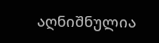აღნიშნულია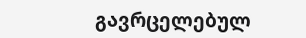გავრცელებულ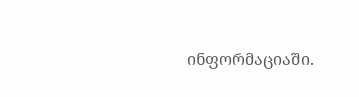ინფორმაციაში.